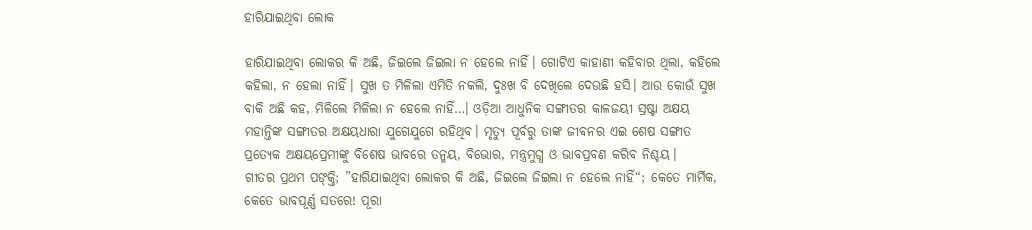ହାରିଯାଇଥିବା ଲୋକ

ହାରିଯାଇଥିବା ଲୋକର କି ଅଛି, ଜିଇଲେ ଜିଇଲା ନ ହେଲେ ନାହିଁ। ଗୋଟିଏ କାହାଣୀ କହିବାର ଥିଲା, କହିଲେ କହିଲା, ନ ହେଲା ନାହିଁ। ସୁଖ ତ ମିଳିଲା ଏମିତି ନକଲି, ଦୁଃଖ ବି ଦେଖିଲେ ଦେଉଛି ହସି। ଆଉ କୋଉଁ ସୁଖ ବାକି ଅଛି କହ, ମିଳିଲେ ମିଳିଲା ନ ହେଲେ ନାହିଁ…। ଓଡ଼ିଆ ଆଧୁନିକ ସଙ୍ଗୀତର କାଳଜୟୀ ସ୍ରଷ୍ଟା ଅକ୍ଷୟ ମହାନ୍ତିଙ୍କ ସଙ୍ଗୀତର ଅକ୍ଷୟଧାରା ଯୁଗେଯୁଗେ ରହିଥିବ। ମୃତ୍ୟୁ ପୂର୍ବରୁ ତାଙ୍କ ଜୀବନର ଏଇ ଶେଷ ସଙ୍ଗୀତ ପ୍ରତ୍ୟେକ ଅକ୍ଷୟପ୍ରେମୀଙ୍କୁ ବିଶେଷ ଭାବରେ ତନ୍ମୟ, ବିଭୋର, ମନ୍ତ୍ରମୁଗ୍ଧ ଓ ଭାବପ୍ରବଣ କରିବ ନିଶ୍ଚୟ।
ଗୀତର ପ୍ରଥମ ପଙ୍‌କ୍ତି; ”ହାରିଯାଇଥିବା ଲୋକର କି ଅଛି, ଜିଇଲେ ଜିଇଲା ନ ହେଲେ ନାହିଁ“; କେତେ ମାର୍ମିକ, କେତେ ଭାବପୂର୍ଣ୍ଣ ସତରେ! ପୂରା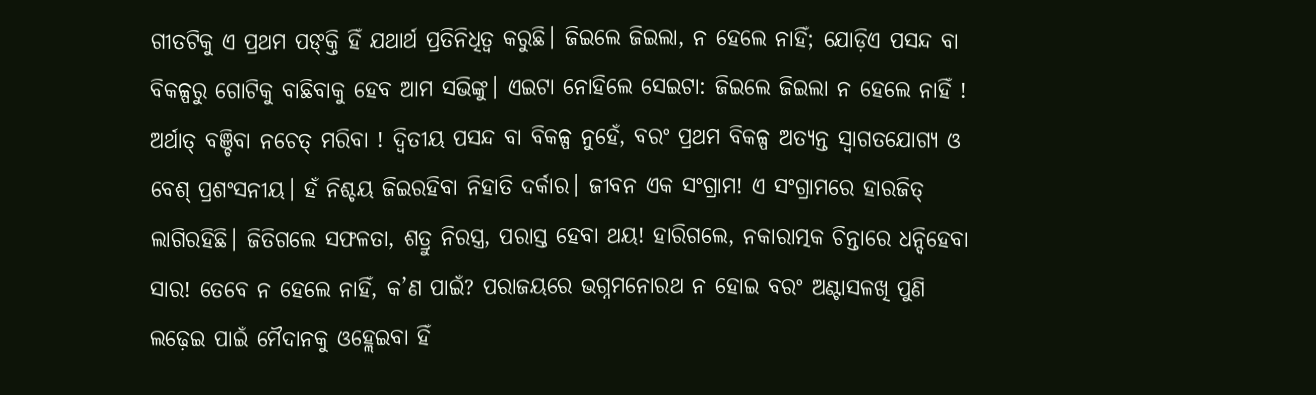ଗୀତଟିକୁ ଏ ପ୍ରଥମ ପଙ୍‌କ୍ତି ହିଁ ଯଥାର୍ଥ ପ୍ରତିନିଧିତ୍ୱ କରୁଛି। ଜିଇଲେ ଜିଇଲା, ନ ହେଲେ ନାହିଁ; ଯୋଡ଼ିଏ ପସନ୍ଦ ବା ବିକଳ୍ପରୁ ଗୋଟିକୁ ବାଛିବାକୁ ହେବ ଆମ ସଭିଙ୍କୁ। ଏଇଟା ନୋହିଲେ ସେଇଟା: ଜିଇଲେ ଜିଇଲା ନ ହେଲେ ନାହିଁ ! ଅର୍ଥାତ୍‌ ବଞ୍ଚିବା ନଚେତ୍‌ ମରିବା ! ଦ୍ୱିତୀୟ ପସନ୍ଦ ବା ବିକଳ୍ପ ନୁହେଁ, ବରଂ ପ୍ରଥମ ବିକଳ୍ପ ଅତ୍ୟନ୍ତ ସ୍ବାଗତଯୋଗ୍ୟ ଓ ବେଶ୍‌ ପ୍ରଶଂସନୀୟ। ହଁ ନିଶ୍ଚୟ ଜିଇରହିବା ନିହାତି ଦର୍କାର। ଜୀବନ ଏକ ସଂଗ୍ରାମ! ଏ ସଂଗ୍ରାମରେ ହାରଜିତ୍‌ ଲାଗିରହିଛି। ଜିତିଗଲେ ସଫଳତା, ଶତ୍ରୁ ନିରସ୍ତ୍ର, ପରାସ୍ତ ହେବା ଥୟ! ହାରିଗଲେ, ନକାରାତ୍ମକ ଚିନ୍ତାରେ ଧନ୍ଦିହେବା ସାର! ତେବେ ନ ହେଲେ ନାହିଁ, କ’ଣ ପାଇଁ? ପରାଜୟରେ ଭଗ୍ନମନୋରଥ ନ ହୋଇ ବରଂ ଅଣ୍ଟାସଳଖି ପୁଣି ଲଢ଼େଇ ପାଇଁ ମୈଦାନକୁ ଓହ୍ଲେଇବା ହିଁ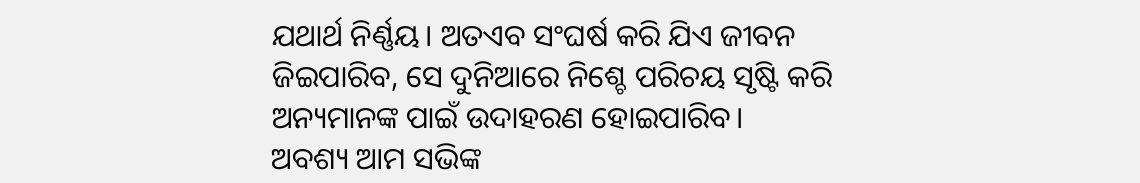ଯଥାର୍ଥ ନିର୍ଣ୍ଣୟ। ଅତଏବ ସଂଘର୍ଷ କରି ଯିଏ ଜୀବନ ଜିଇପାରିବ, ସେ ଦୁନିଆରେ ନିଶ୍ଚେ ପରିଚୟ ସୃଷ୍ଟି କରି ଅନ୍ୟମାନଙ୍କ ପାଇଁ ଉଦାହରଣ ହୋଇପାରିବ।
ଅବଶ୍ୟ ଆମ ସଭିଙ୍କ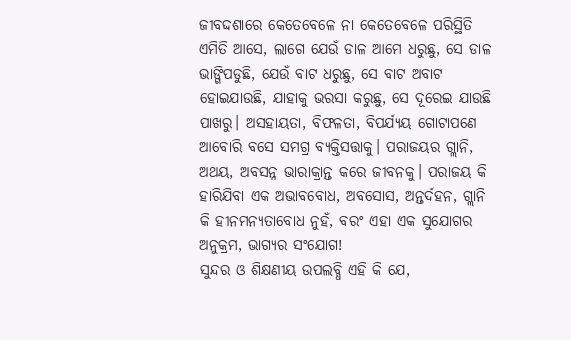ଜୀବଦ୍ଦଶାରେ କେତେବେଳେ ନା କେତେବେଳେ ପରିସ୍ଥିତି ଏମିତି ଆସେ, ଲାଗେ ଯେଉଁ ଡାଳ ଆମେ ଧରୁଛୁ, ସେ ଡାଳ ଭାଙ୍ଗିପଡୁଛି, ଯେଉଁ ବାଟ ଧରୁଛୁ, ସେ ବାଟ ଅବାଟ ହୋଇଯାଉଛି, ଯାହାକୁ ଭରସା କରୁଛୁ, ସେ ଦୂରେଇ ଯାଉଛି ପାଖରୁ। ଅସହାୟତା, ବିଫଳତା, ବିପର୍ଯ୍ୟୟ ଗୋଟାପଣେ ଆବୋରି ବସେ ସମଗ୍ର ବ୍ୟକ୍ତିସତ୍ତାକୁ। ପରାଜୟର ଗ୍ଲାନି, ଅଥୟ, ଅବସନ୍ନ ଭାରାକ୍ରାନ୍ତ କରେ ଜୀବନକୁ। ପରାଜୟ କି ହାରିଯିବା ଏକ ଅଭାବବୋଧ, ଅବସୋସ, ଅନ୍ତର୍ଦହନ, ଗ୍ଲାନି କି ହୀନମନ୍ୟତାବୋଧ ନୁହଁ, ବରଂ ଏହା ଏକ ସୁଯୋଗର ଅନୁକ୍ରମ, ଭାଗ୍ୟର ସଂଯୋଗ!
ସୁନ୍ଦର ଓ ଶିକ୍ଷଣୀୟ ଉପଲବ୍ଧି ଏହି କି ଯେ,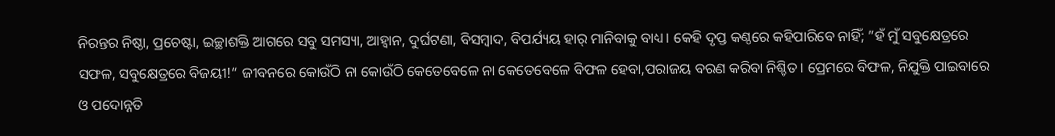ନିରନ୍ତର ନିଷ୍ଠା, ପ୍ରଚେଷ୍ଟା, ଇଚ୍ଛାଶକ୍ତି ଆଗରେ ସବୁ ସମସ୍ୟା, ଆହ୍ବାନ, ଦୁର୍ଘଟଣା, ବିସମ୍ବାଦ, ବିପର୍ଯ୍ୟୟ ହାର୍‌ ମାନିବାକୁ ବାଧ୍ୟ। କେହି ଦୃପ୍ତ କଣ୍ଠରେ କହିପାରିବେ ନାହିଁ; ”ହଁ ମୁଁ ସବୁକ୍ଷେତ୍ରରେ ସଫଳ, ସବୁକ୍ଷେତ୍ରରେ ବିଜୟୀ!“ ଜୀବନରେ କୋଉଁଠି ନା କୋଉଁଠି କେତେବେଳେ ନା କେତେବେଳେ ବିଫଳ ହେବା,ପରାଜୟ ବରଣ କରିବା ନିଶ୍ଚିତ। ପ୍ରେମରେ ବିଫଳ, ନିଯୁକ୍ତି ପାଇବାରେ ଓ ପଦୋନ୍ନତି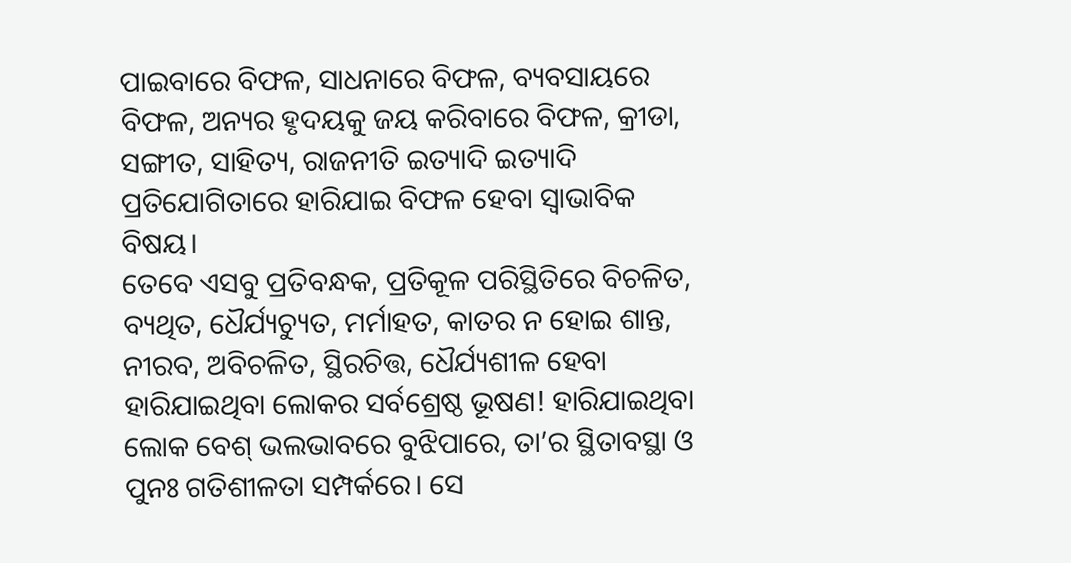ପାଇବାରେ ବିଫଳ, ସାଧନାରେ ବିଫଳ, ବ୍ୟବସାୟରେ ବିଫଳ, ଅନ୍ୟର ହୃଦୟକୁ ଜୟ କରିବାରେ ବିଫଳ, କ୍ରୀଡା, ସଙ୍ଗୀତ, ସାହିତ୍ୟ, ରାଜନୀତି ଇତ୍ୟାଦି ଇତ୍ୟାଦି ପ୍ରତିଯୋଗିତାରେ ହାରିଯାଇ ବିଫଳ ହେବା ସ୍ବାଭାବିକ ବିଷୟ।
ତେବେ ଏସବୁ ପ୍ରତିବନ୍ଧକ, ପ୍ରତିକୂଳ ପରିସ୍ଥିତିରେ ବିଚଳିତ, ବ୍ୟଥିତ, ଧୈର୍ଯ୍ୟଚ୍ୟୁତ, ମର୍ମାହତ, କାତର ନ ହୋଇ ଶାନ୍ତ, ନୀରବ, ଅବିଚଳିତ, ସ୍ଥିରଚିତ୍ତ, ଧୈର୍ଯ୍ୟଶୀଳ ହେବା ହାରିଯାଇଥିବା ଲୋକର ସର୍ବଶ୍ରେଷ୍ଠ ଭୂଷଣ! ହାରିଯାଇଥିବା ଲୋକ ବେଶ୍‌ ଭଲଭାବରେ ବୁଝିପାରେ, ତା’ର ସ୍ଥିତାବସ୍ଥା ଓ ପୁନଃ ଗତିଶୀଳତା ସମ୍ପର୍କରେ। ସେ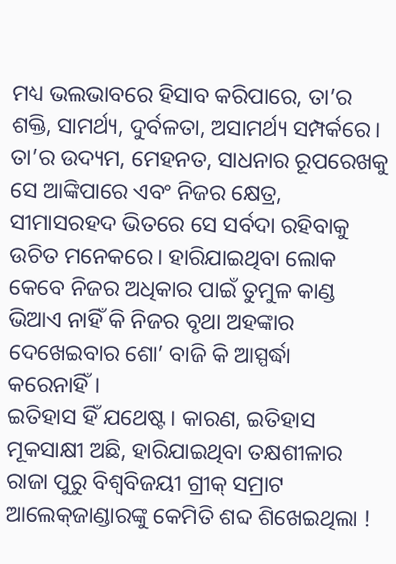ମଧ୍ୟ ଭଲଭାବରେ ହିସାବ କରିପାରେ, ତା’ର ଶକ୍ତି, ସାମର୍ଥ୍ୟ, ଦୁର୍ବଳତା, ଅସାମର୍ଥ୍ୟ ସମ୍ପର୍କରେ। ତା’ର ଉଦ୍ୟମ, ମେହନତ, ସାଧନାର ରୂପରେଖକୁ ସେ ଆଙ୍କିପାରେ ଏବଂ ନିଜର କ୍ଷେତ୍ର, ସୀମାସରହଦ ଭିତରେ ସେ ସର୍ବଦା ରହିବାକୁ ଉଚିତ ମନେକରେ। ହାରିଯାଇଥିବା ଲୋକ କେବେ ନିଜର ଅଧିକାର ପାଇଁ ତୁମୁଳ କାଣ୍ଡ ଭିଆଏ ନାହିଁ କି ନିଜର ବୃଥା ଅହଙ୍କାର ଦେଖେଇବାର ଶୋ’ ବାଜି କି ଆସ୍ପର୍ଦ୍ଧା କରେନାହିଁ।
ଇତିହାସ ହିଁ ଯଥେଷ୍ଟ। କାରଣ, ଇତିହାସ ମୂକସାକ୍ଷୀ ଅଛି, ହାରିଯାଇଥିବା ତକ୍ଷଶୀଳାର ରାଜା ପୁରୁ ବିଶ୍ୱବିଜୟୀ ଗ୍ରୀକ୍‌ ସମ୍ରାଟ ଆଲେକ୍‌ଜାଣ୍ଡାରଙ୍କୁ କେମିତି ଶବ୍ଦ ଶିଖେଇଥିଲା !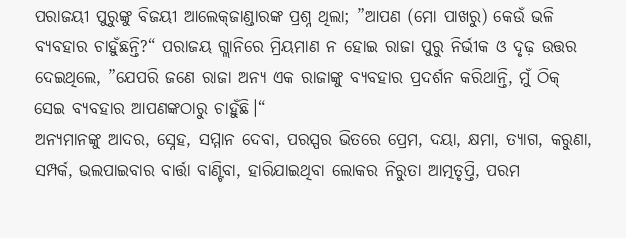ପରାଜୟୀ ପୁରୁଙ୍କୁ ବିଜୟୀ ଆଲେକ୍‌ଜାଣ୍ଡାରଙ୍କ ପ୍ରଶ୍ନ ଥିଲା; ”ଆପଣ (ମୋ ପାଖରୁ) କେଉଁ ଭଳି ବ୍ୟବହାର ଚାହୁଁଛନ୍ତି?“ ପରାଜୟ ଗ୍ଲାନିରେ ମ୍ରିୟମାଣ ନ ହୋଇ ରାଜା ପୁରୁ ନିର୍ଭୀକ ଓ ଦୃଢ଼ ଉତ୍ତର ଦେଇଥିଲେ, ”ଯେପରି ଜଣେ ରାଜା ଅନ୍ୟ ଏକ ରାଜାଙ୍କୁ ବ୍ୟବହାର ପ୍ରଦର୍ଶନ କରିଥାନ୍ତି, ମୁଁ ଠିକ୍‌ ସେଇ ବ୍ୟବହାର ଆପଣଙ୍କଠାରୁ ଚାହୁଁଛି।“
ଅନ୍ୟମାନଙ୍କୁ ଆଦର, ସ୍ନେହ, ସମ୍ମାନ ଦେବା, ପରସ୍ପର ଭିତରେ ପ୍ରେମ, ଦୟା, କ୍ଷମା, ତ୍ୟାଗ, କରୁଣା, ସମ୍ପର୍କ, ଭଲପାଇବାର ବାର୍ତ୍ତା ବାଣ୍ଟିବା, ହାରିଯାଇଥିବା ଲୋକର ନିରୁତା ଆତ୍ମତୃପ୍ତି, ପରମ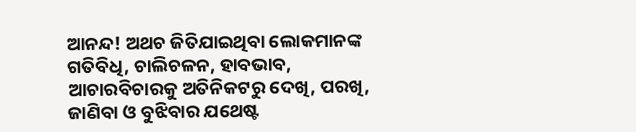ଆନନ୍ଦ! ଅଥଚ ଜିତିଯାଇଥିବା ଲୋକମାନଙ୍କ ଗତିବିଧି, ଚାଲିଚଳନ, ହାବଭାବ, ଆଚାରବିଚାରକୁ ଅତିନିକଟରୁ ଦେଖି, ପରଖି, ଜାଣିବା ଓ ବୁଝିବାର ଯଥେଷ୍ଟ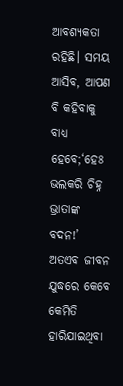ଆବଶ୍ୟକତା ରହିଛି। ସମୟ ଆସିବ, ଆପଣ ବି କହିବାକୁ ବାଧ୍ୟ ହେବେ;‘ହେଃ ଭଲକରି ଚିହ୍ନ ଭ୍ରାତାଙ୍କ ବଦନ!’
ଅତଏବ ଜୀବନ ଯୁଦ୍ଧରେ କେବେ କେମିତି ହାରିଯାଇଥିବା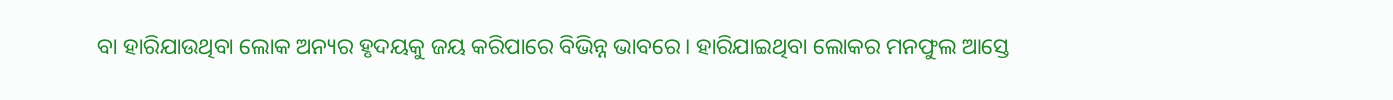ବା ହାରିଯାଉଥିବା ଲୋକ ଅନ୍ୟର ହୃଦୟକୁ ଜୟ କରିପାରେ ବିଭିନ୍ନ ଭାବରେ। ହାରିଯାଇଥିବା ଲୋକର ମନଫୁଲ ଆସ୍ତେ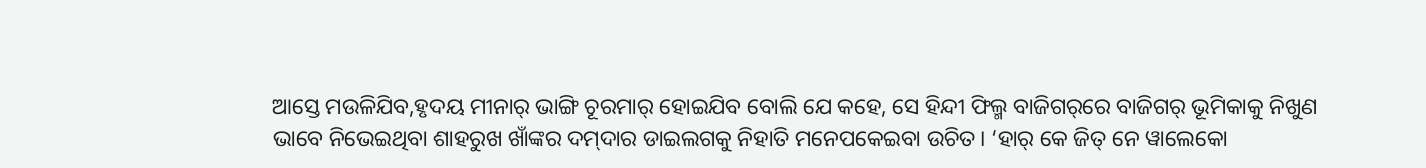ଆସ୍ତେ ମଉଳିଯିବ,ହୃଦୟ ମୀନାର୍‌ ଭାଙ୍ଗି ଚୂରମାର୍‌ ହୋଇଯିବ ବୋଲି ଯେ କହେ, ସେ ହିନ୍ଦୀ ଫିଲ୍ମ ବାଜିଗର୍‌ରେ ବାଜିଗର୍‌ ଭୂମିକାକୁ ନିଖୁଣ ଭାବେ ନିଭେଇଥିବା ଶାହରୁଖ ଖାଁଙ୍କର ଦମ୍‌ଦାର ଡାଇଲଗକୁ ନିହାତି ମନେପକେଇବା ଉଚିତ। ‘ହାର୍‌ କେ ଜିତ୍‌ ନେ ୱାଲେକୋ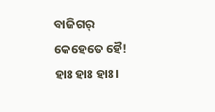ବାଜିଗର୍‌ କେହେତେ ହୈ! ହାଃ ହାଃ ହାଃ।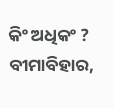କିଂ ଅଧିକଂ ?
ବୀମାବିହାର,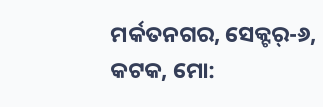ମର୍କତନଗର, ସେକ୍ଟର୍‌-୬, କଟକ, ମୋ: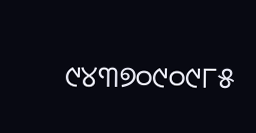୯୪୩୭୦୯୦୯୮୫